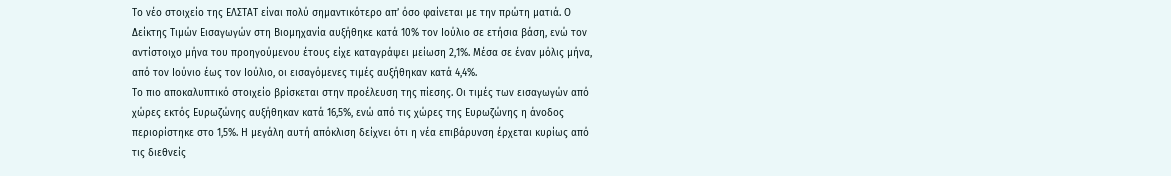Το νέο στοιχείο της ΕΛΣΤΑΤ είναι πολύ σημαντικότερο απ’ όσο φαίνεται με την πρώτη ματιά. Ο Δείκτης Τιμών Εισαγωγών στη Βιομηχανία αυξήθηκε κατά 10% τον Ιούλιο σε ετήσια βάση, ενώ τον αντίστοιχο μήνα του προηγούμενου έτους είχε καταγράψει μείωση 2,1%. Μέσα σε έναν μόλις μήνα, από τον Ιούνιο έως τον Ιούλιο, οι εισαγόμενες τιμές αυξήθηκαν κατά 4,4%.
Το πιο αποκαλυπτικό στοιχείο βρίσκεται στην προέλευση της πίεσης. Οι τιμές των εισαγωγών από χώρες εκτός Ευρωζώνης αυξήθηκαν κατά 16,5%, ενώ από τις χώρες της Ευρωζώνης η άνοδος περιορίστηκε στο 1,5%. Η μεγάλη αυτή απόκλιση δείχνει ότι η νέα επιβάρυνση έρχεται κυρίως από τις διεθνείς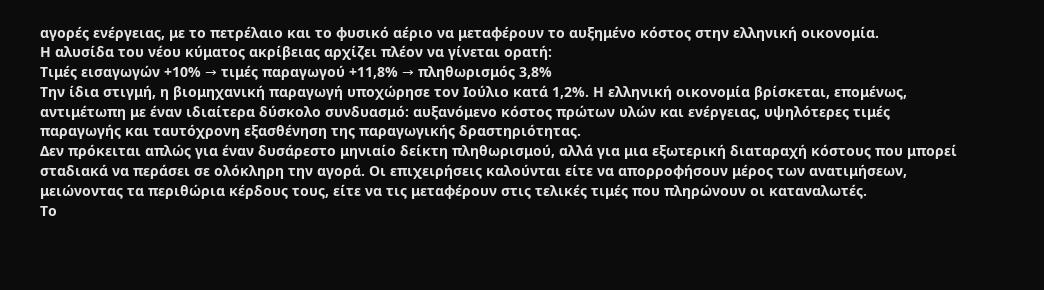αγορές ενέργειας, με το πετρέλαιο και το φυσικό αέριο να μεταφέρουν το αυξημένο κόστος στην ελληνική οικονομία.
Η αλυσίδα του νέου κύματος ακρίβειας αρχίζει πλέον να γίνεται ορατή:
Τιμές εισαγωγών +10% → τιμές παραγωγού +11,8% → πληθωρισμός 3,8%
Την ίδια στιγμή, η βιομηχανική παραγωγή υποχώρησε τον Ιούλιο κατά 1,2%. Η ελληνική οικονομία βρίσκεται, επομένως, αντιμέτωπη με έναν ιδιαίτερα δύσκολο συνδυασμό: αυξανόμενο κόστος πρώτων υλών και ενέργειας, υψηλότερες τιμές παραγωγής και ταυτόχρονη εξασθένηση της παραγωγικής δραστηριότητας.
Δεν πρόκειται απλώς για έναν δυσάρεστο μηνιαίο δείκτη πληθωρισμού, αλλά για μια εξωτερική διαταραχή κόστους που μπορεί σταδιακά να περάσει σε ολόκληρη την αγορά. Οι επιχειρήσεις καλούνται είτε να απορροφήσουν μέρος των ανατιμήσεων, μειώνοντας τα περιθώρια κέρδους τους, είτε να τις μεταφέρουν στις τελικές τιμές που πληρώνουν οι καταναλωτές.
Το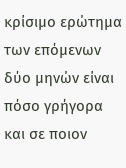κρίσιμο ερώτημα των επόμενων δύο μηνών είναι πόσο γρήγορα και σε ποιον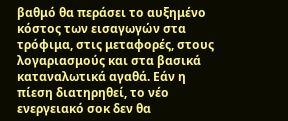βαθμό θα περάσει το αυξημένο κόστος των εισαγωγών στα τρόφιμα, στις μεταφορές, στους λογαριασμούς και στα βασικά καταναλωτικά αγαθά. Εάν η πίεση διατηρηθεί, το νέο ενεργειακό σοκ δεν θα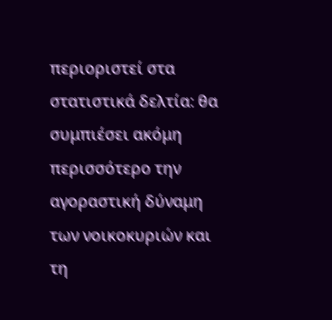περιοριστεί στα στατιστικά δελτία: θα συμπιέσει ακόμη περισσότερο την αγοραστική δύναμη των νοικοκυριών και τη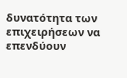δυνατότητα των επιχειρήσεων να επενδύουν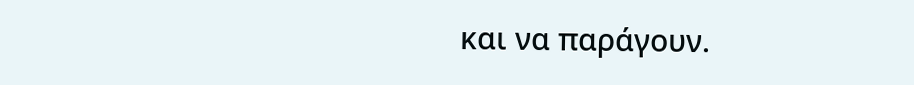και να παράγουν.